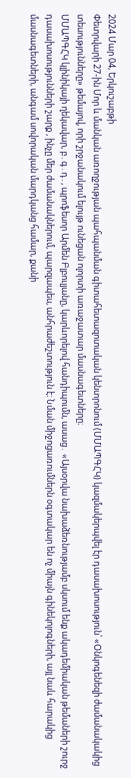2024 Մար 04, Երկուշաբթի
Փետրվարի 27-ին Մոր և մանկան առողջության պահպանման գիտահետազոտական կենտրոնում (ՄՄԱՊԳՀԿ) կազմակերպվել էր դասախոսություն՝ «Օնկոգենեզի ժամանակակից տեսությունները» թեմայով, որի շրջանակում ելույթ ունեցան ոլորտի առաջատար մասնագետները։
ՄՄԱՊԳՀԿ կլինիկայի ղեկավար, բ․գ․դ․, պրոֆեսոր Արմեն Բլբուլյանը, կարևորելով հանդիպումն, ասաց․ «Այսօրվա նախաձեռնությամբ սկսում ենք ակադեմիական թեմաների շուրջ դասախոսությունների շարք , ինչը մեր ժամանակներում, պարզապես, անհրաժեշտություն է։ Նման միջոցառումներն օգտակար են ոչ միայն գինեկոլոգների, այլ նաև հարակից մասնագետների, անգամ սովորական մարդկանց համար, քանի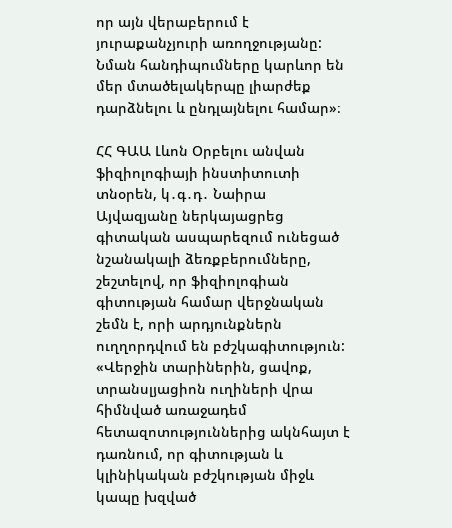որ այն վերաբերում է յուրաքանչյուրի առողջությանը: Նման հանդիպումները կարևոր են մեր մտածելակերպը լիարժեք դարձնելու և ընդլայնելու համար»։

ՀՀ ԳԱԱ Լևոն Օրբելու անվան ֆիզիոլոգիայի ինստիտուտի տնօրեն, կ․գ․դ․ Նաիրա Այվազյանը ներկայացրեց գիտական ասպարեզում ունեցած նշանակալի ձեռքբերումները, շեշտելով, որ ֆիզիոլոգիան գիտության համար վերջնական շեմն է, որի արդյունքներն ուղղորդվում են բժշկագիտություն:
«Վերջին տարիներին, ցավոք, տրանսլյացիոն ուղիների վրա հիմնված առաջադեմ հետազոտություններից ակնհայտ է դառնում, որ գիտության և կլինիկական բժշկության միջև կապը խզված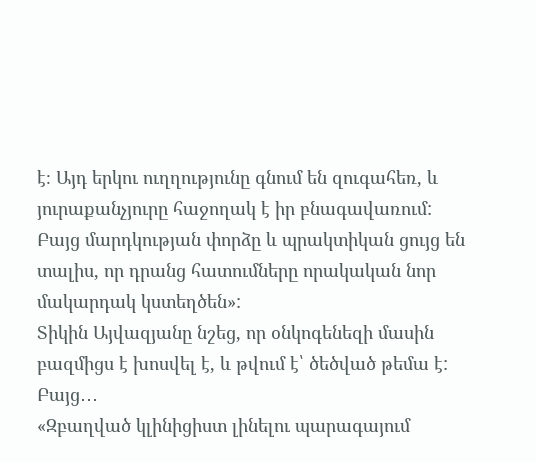է։ Այդ երկու ուղղությունը գնում են զուգահեռ, և յուրաքանչյուրը հաջողակ է իր բնագավառում:
Բայց մարդկության փորձը և պրակտիկան ցույց են տալիս, որ դրանց հատումները որակական նոր մակարդակ կստեղծեն»:
Տիկին Այվազյանը նշեց, որ օնկոգենեզի մասին բազմիցս է խոսվել է, և թվում է՝ ծեծված թեմա է: Բայց․․․
«Զբաղված կլինիցիստ լինելու պարագայում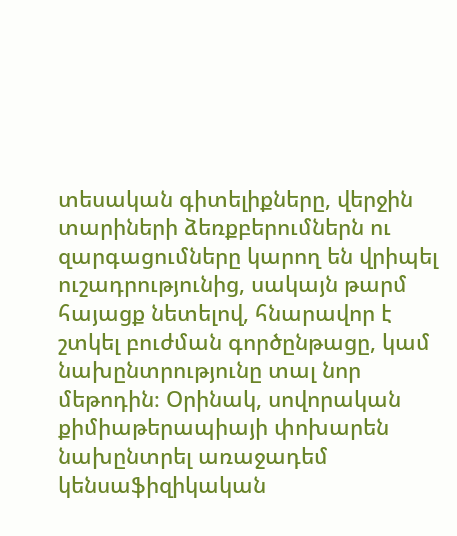տեսական գիտելիքները, վերջին տարիների ձեռքբերումներն ու զարգացումները կարող են վրիպել ուշադրությունից, սակայն թարմ հայացք նետելով, հնարավոր է շտկել բուժման գործընթացը, կամ նախընտրությունը տալ նոր մեթոդին։ Օրինակ, սովորական քիմիաթերապիայի փոխարեն նախընտրել առաջադեմ կենսաֆիզիկական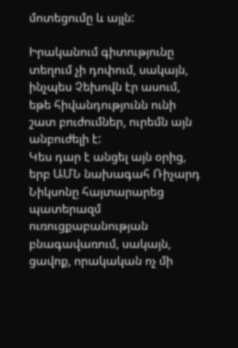մոտեցումը և այլն:

Իրականում գիտությունը տեղում չի դոփում, սակայն, ինչպես Չեխովն էր ասում, եթե հիվանդությունն ունի շատ բուժումներ, ուրեմն այն անբուժելի է:
Կես դար է անցել այն օրից, երբ ԱՄՆ նախագահ Ռիչարդ Նիկսոնը հայտարարեց պատերազմ ուռուցքաբանության բնագավառում, սակայն, ցավոք, որակական ոչ մի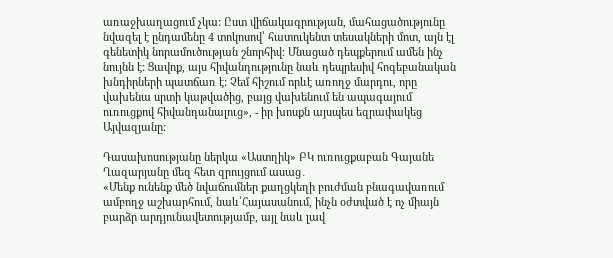առաջխաղացում չկա: Ըստ վիճակագրության, մահացածությունը նվազել է ընդամենը 4 տոկոսով՝ հատուկենտ տեսակների մոտ, այն էլ գենետիկ նորամուծության շնորհիվ: Մնացած դեպքերում ամեն ինչ նույնն է: Ցավոք, այս հիվանդությունը նաև դեպրեսիվ հոգեբանական խնդիրների պատճառ է: Չեմ հիշում որևէ առողջ մարդու, որը վախենա սրտի կաթվածից, բայց վախենում են ապագայում ուռուցքով հիվանդանալուց», - իր խոսքն այսպես եզրափակեց Այվազյանը:

Դասախոսությանը ներկա «Աստղիկ» ԲԿ ուռուցքաբան Գայանե Ղազարյանը մեզ հետ զրույցում ասաց․
«Մենք ունենք մեծ նվաճումներ քաղցկեղի բուժման բնագավառում ամբողջ աշխարհում, նաև՝Հայասանում, ինչն օժտված է ոչ միայն բարձր արդյունավետությամբ, այլ նաև լավ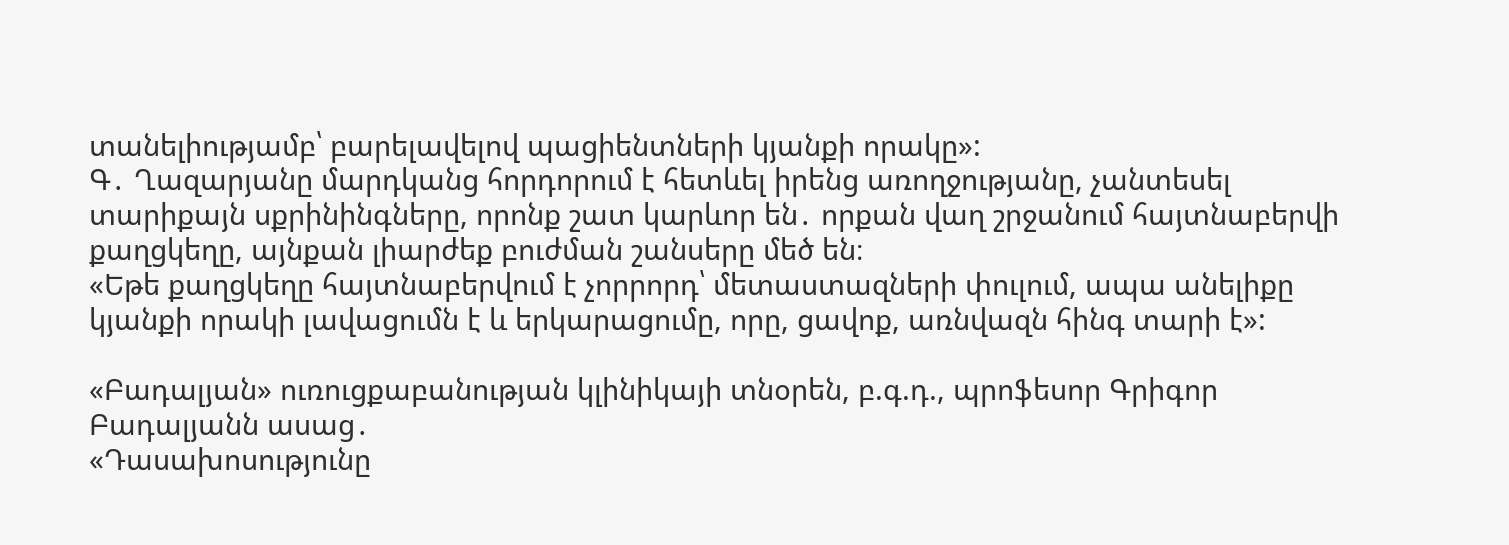տանելիությամբ՝ բարելավելով պացիենտների կյանքի որակը»:
Գ․ Ղազարյանը մարդկանց հորդորում է հետևել իրենց առողջությանը, չանտեսել տարիքայն սքրինինգները, որոնք շատ կարևոր են․ որքան վաղ շրջանում հայտնաբերվի քաղցկեղը, այնքան լիարժեք բուժման շանսերը մեծ են։
«Եթե քաղցկեղը հայտնաբերվում է չորրորդ՝ մետաստազների փուլում, ապա անելիքը կյանքի որակի լավացումն է և երկարացումը, որը, ցավոք, առնվազն հինգ տարի է»:

«Բադալյան» ուռուցքաբանության կլինիկայի տնօրեն, բ.գ.դ., պրոֆեսոր Գրիգոր Բադալյանն ասաց․
«Դասախոսությունը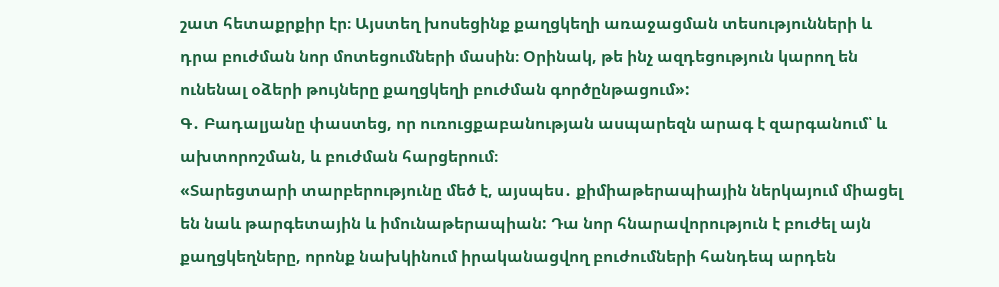շատ հետաքրքիր էր։ Այստեղ խոսեցինք քաղցկեղի առաջացման տեսությունների և դրա բուժման նոր մոտեցումների մասին։ Օրինակ, թե ինչ ազդեցություն կարող են ունենալ օձերի թույները քաղցկեղի բուժման գործընթացում»:
Գ․ Բադալյանը փաստեց, որ ուռուցքաբանության ասպարեզն արագ է զարգանում՝ և ախտորոշման, և բուժման հարցերում։
«Տարեցտարի տարբերությունը մեծ է, այսպես․ քիմիաթերապիային ներկայում միացել են նաև թարգետային և իմունաթերապիան: Դա նոր հնարավորություն է բուժել այն քաղցկեղները, որոնք նախկինում իրականացվող բուժումների հանդեպ արդեն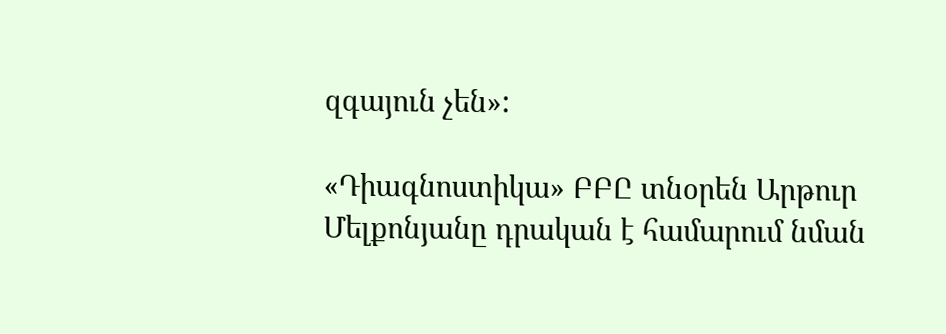զգայուն չեն»:

«Դիագնոստիկա» ԲԲԸ տնօրեն Արթուր Մելքոնյանը դրական է համարում նման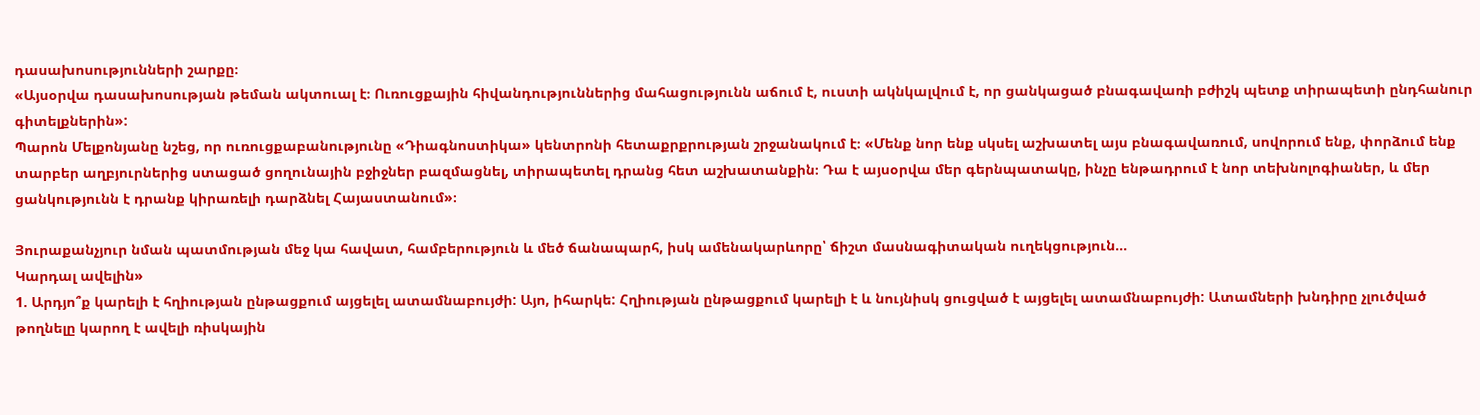դասախոսությունների շարքը։
«Այսօրվա դասախոսության թեման ակտուալ է։ Ուռուցքային հիվանդություններից մահացությունն աճում է, ուստի ակնկալվում է, որ ցանկացած բնագավառի բժիշկ պետք տիրապետի ընդհանուր գիտելքներին»:
Պարոն Մելքոնյանը նշեց, որ ուռուցքաբանությունը «Դիագնոստիկա» կենտրոնի հետաքրքրության շրջանակում է։ «Մենք նոր ենք սկսել աշխատել այս բնագավառում, սովորում ենք, փորձում ենք տարբեր աղբյուրներից ստացած ցողունային բջիջներ բազմացնել, տիրապետել դրանց հետ աշխատանքին։ Դա է այսօրվա մեր գերնպատակը, ինչը ենթադրում է նոր տեխնոլոգիաներ, և մեր ցանկությունն է դրանք կիրառելի դարձնել Հայաստանում»։

Յուրաքանչյուր նման պատմության մեջ կա հավատ, համբերություն և մեծ ճանապարհ, իսկ ամենակարևորը՝ ճիշտ մասնագիտական ուղեկցություն...
Կարդալ ավելին»
1. Արդյո՞ք կարելի է հղիության ընթացքում այցելել ատամնաբույժի: Այո, իհարկե: Հղիության ընթացքում կարելի է և նույնիսկ ցուցված է այցելել ատամնաբույժի: Ատամների խնդիրը չլուծված թողնելը կարող է ավելի ռիսկային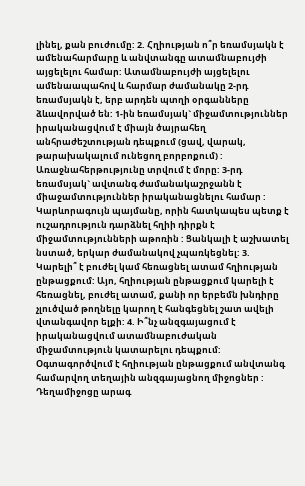լինել, քան բուժումը: 2. Հղիության ո՞ր եռամսյակն է ամենահարմարը և անվտանգը ատամնաբույժի այցելելու համար: Ատամնաբույժի այցելելու ամենաապահով և հարմար ժամանակը 2-րդ եռամսյակն է, երբ արդեն պտղի օրգանները ձևավորված են: 1-ին եռամսյակ` միջամտություններ իրականացվում է միայն ծայրահեղ անհրաժեշտության դեպքում (ցավ, վարակ, թարախակալում ունեցող բորբոքում) : Առաջնահերթությունը տրվում է մորը: 3-րդ եռամսյակ` ավտանգ ժամանակաշրջանն է միաջամտություններ իրականացնելու համար : Կարևորագույն պայմանը, որին հատկապես պետք է ուշադրություն դարձնել հղիի դիրքն է միջամտությունների աթոռին : Ցանկալի է աշխատել նստած, երկար ժամանակով չպառկեցնել: 3. Կարելի՞ է բուժել կամ հեռացնել ատամ հղիության ընթացքում: Այո, հղիության ընթացքում կարելի է հեռացնել, բուժել ատամ, քանի որ երբեմն խնդիրը չլուծված թողնելը կարող է հանգեցնել շատ ավելի վտանգավոր ելքի: 4. Ի՞նչ անզգայացում է իրականացվում ատամնաբուժական միջամտություն կատարելու դեպքում: Օգտագործվում է հղիության ընթացքում անվտանգ համարվող տեղային անզգայացնող միջոցներ : Դեղամիջոցը արագ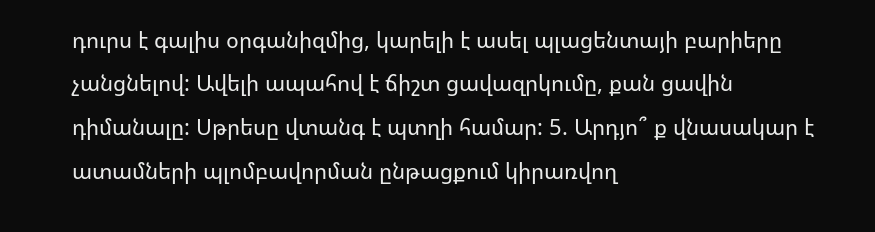դուրս է գալիս օրգանիզմից, կարելի է ասել պլացենտայի բարիերը չանցնելով: Ավելի ապահով է ճիշտ ցավազրկումը, քան ցավին դիմանալը: Սթրեսը վտանգ է պտղի համար: 5. Արդյո՞ ք վնասակար է ատամների պլոմբավորման ընթացքում կիրառվող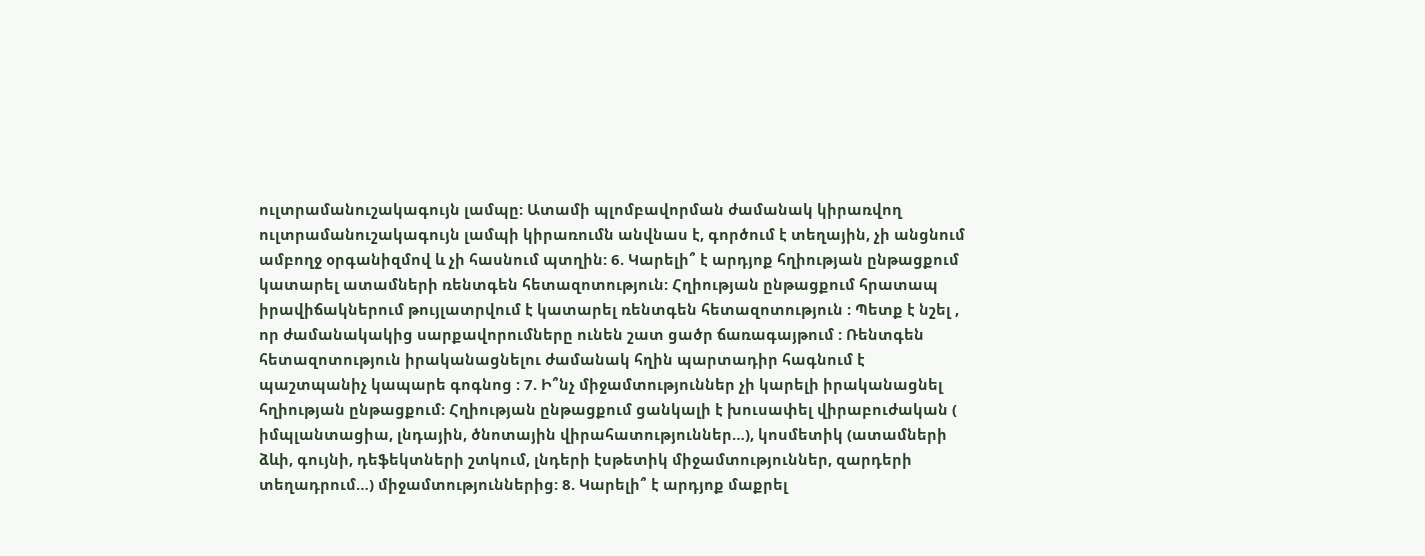ուլտրամանուշակագույն լամպը: Ատամի պլոմբավորման ժամանակ կիրառվող ուլտրամանուշակագույն լամպի կիրառումն անվնաս է, գործում է տեղային, չի անցնում ամբողջ օրգանիզմով և չի հասնում պտղին: 6. Կարելի՞ է արդյոք հղիության ընթացքում կատարել ատամների ռենտգեն հետազոտություն: Հղիության ընթացքում հրատապ իրավիճակներում թույլատրվում է կատարել ռենտգեն հետազոտություն : Պետք է նշել , որ ժամանակակից սարքավորումները ունեն շատ ցածր ճառագայթում : Ռենտգեն հետազոտություն իրականացնելու ժամանակ հղին պարտադիր հագնում է պաշտպանիչ կապարե գոգնոց : 7. Ի՞նչ միջամտություններ չի կարելի իրականացնել հղիության ընթացքում: Հղիության ընթացքում ցանկալի է խուսափել վիրաբուժական ( իմպլանտացիա, լնդային, ծնոտային վիրահատություններ…), կոսմետիկ (ատամների ձևի, գույնի, դեֆեկտների շտկում, լնդերի էսթետիկ միջամտություններ, զարդերի տեղադրում…) միջամտություններից: 8. Կարելի՞ է արդյոք մաքրել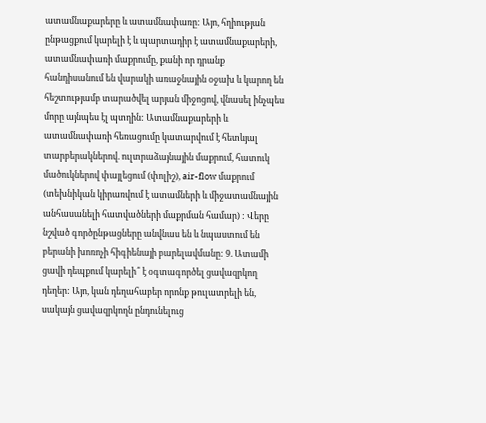ատամնաքարերը և ատամնափառը: Այո, հղիության ընթացքում կարելի է և պարտադիր է ատամնաքարերի, ատամնափառի մաքրումը, քանի որ դրանք հանդիսանում են վարակի առաջնային օջախ և կարող են հեշտությամբ տարածվել արյան միջոցով, վնասել ինչպես մորը այնպես էլ պտղին: Ատամնաքարերի և ատամնափառի հեռացումը կատարվում է հետևյալ տարբերակներով. ուլտրաձայնային մաքրում, հատուկ մածուկներով փայլեցում (փոլիշ), air-flow մաքրում (տեխնիկան կիրառվում է ատամների և միջատամնային անհասանելի հատվածների մաքրման համար) : Վերը նշված գործընթացները անվնաս են և նպաստում են բերանի խոռոչի հիգիենայի բարելավմանը: 9. Ատամի ցավի դեպքում կարելի՞ է օգտագործել ցավազրկող դեղեր: Այո, կան դեղահաբեր որոնք թուլատրելի են, սակայն ցավազրկողն ընդունելուց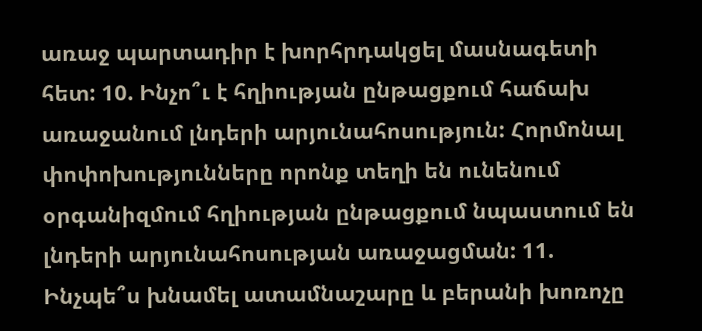առաջ պարտադիր է խորհրդակցել մասնագետի հետ: 10. Ինչո՞ւ է հղիության ընթացքում հաճախ առաջանում լնդերի արյունահոսություն: Հորմոնալ փոփոխությունները որոնք տեղի են ունենում օրգանիզմում հղիության ընթացքում նպաստում են լնդերի արյունահոսության առաջացման: 11. Ինչպե՞ս խնամել ատամնաշարը և բերանի խոռոչը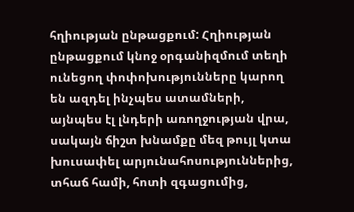հղիության ընթացքում: Հղիության ընթացքում կնոջ օրգանիզմում տեղի ունեցող փոփոխությունները կարող են ազդել ինչպես ատամների, այնպես էլ լնդերի առողջության վրա, սակայն ճիշտ խնամքը մեզ թույլ կտա խուսափել արյունահոսություններից, տհաճ համի, հոտի զգացումից,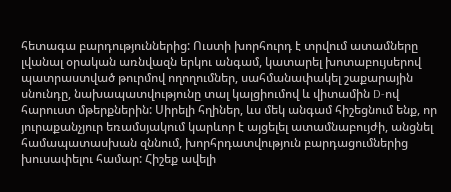հետագա բարդություններից: Ուստի խորհուրդ է տրվում ատամները լվանալ օրական առնվազն երկու անգամ, կատարել խոտաբույսերով պատրաստված թուրմով ողողումներ, սահմանափակել շաքարային սնունդը, նախապատվությունը տալ կալցիումով և վիտամին D-ով հարուստ մթերքներին: Սիրելի հղիներ, ևս մեկ անգամ հիշեցնում ենք, որ յուրաքանչյուր եռամսյակում կարևոր է այցելել ատամնաբույժի, անցնել համապատասխան զննում, խորհրդատվություն բարդացումներից խուսափելու համար: Հիշեք ավելի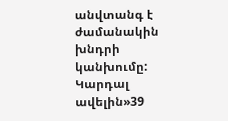անվտանգ է ժամանակին խնդրի կանխումը:
Կարդալ ավելին»39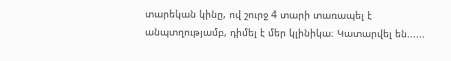տարեկան կինը, ով շուրջ 4 տարի տառապել է անպտղությամբ, դիմել է մեր կլինիկա։ Կատարվել են......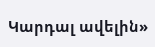Կարդալ ավելին»